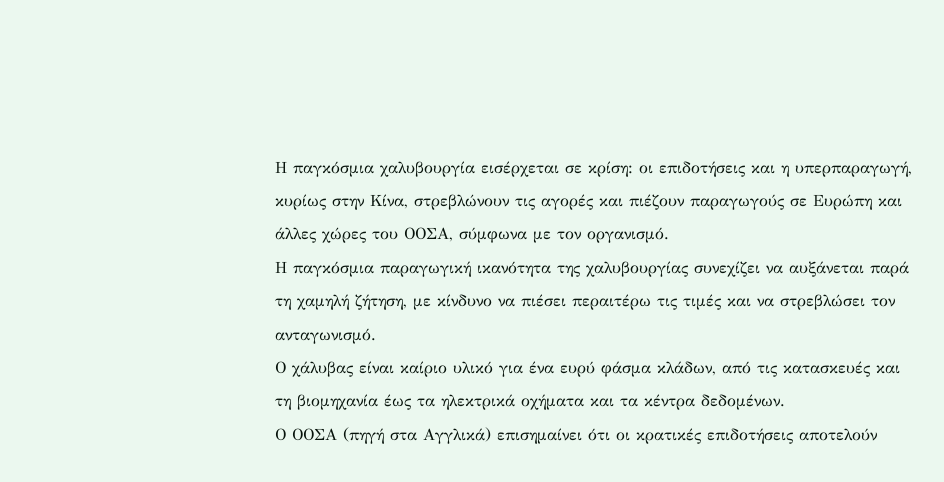Η παγκόσμια χαλυβουργία εισέρχεται σε κρίση: οι επιδοτήσεις και η υπερπαραγωγή, κυρίως στην Κίνα, στρεβλώνουν τις αγορές και πιέζουν παραγωγούς σε Ευρώπη και άλλες χώρες του ΟΟΣΑ, σύμφωνα με τον οργανισμό.
Η παγκόσμια παραγωγική ικανότητα της χαλυβουργίας συνεχίζει να αυξάνεται παρά τη χαμηλή ζήτηση, με κίνδυνο να πιέσει περαιτέρω τις τιμές και να στρεβλώσει τον ανταγωνισμό.
Ο χάλυβας είναι καίριο υλικό για ένα ευρύ φάσμα κλάδων, από τις κατασκευές και τη βιομηχανία έως τα ηλεκτρικά οχήματα και τα κέντρα δεδομένων.
Ο ΟΟΣΑ (πηγή στα Αγγλικά) επισημαίνει ότι οι κρατικές επιδοτήσεις αποτελούν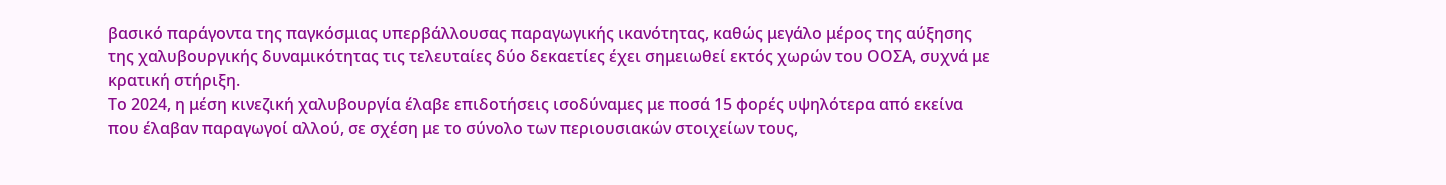βασικό παράγοντα της παγκόσμιας υπερβάλλουσας παραγωγικής ικανότητας, καθώς μεγάλο μέρος της αύξησης της χαλυβουργικής δυναμικότητας τις τελευταίες δύο δεκαετίες έχει σημειωθεί εκτός χωρών του ΟΟΣΑ, συχνά με κρατική στήριξη.
Το 2024, η μέση κινεζική χαλυβουργία έλαβε επιδοτήσεις ισοδύναμες με ποσά 15 φορές υψηλότερα από εκείνα που έλαβαν παραγωγοί αλλού, σε σχέση με το σύνολο των περιουσιακών στοιχείων τους,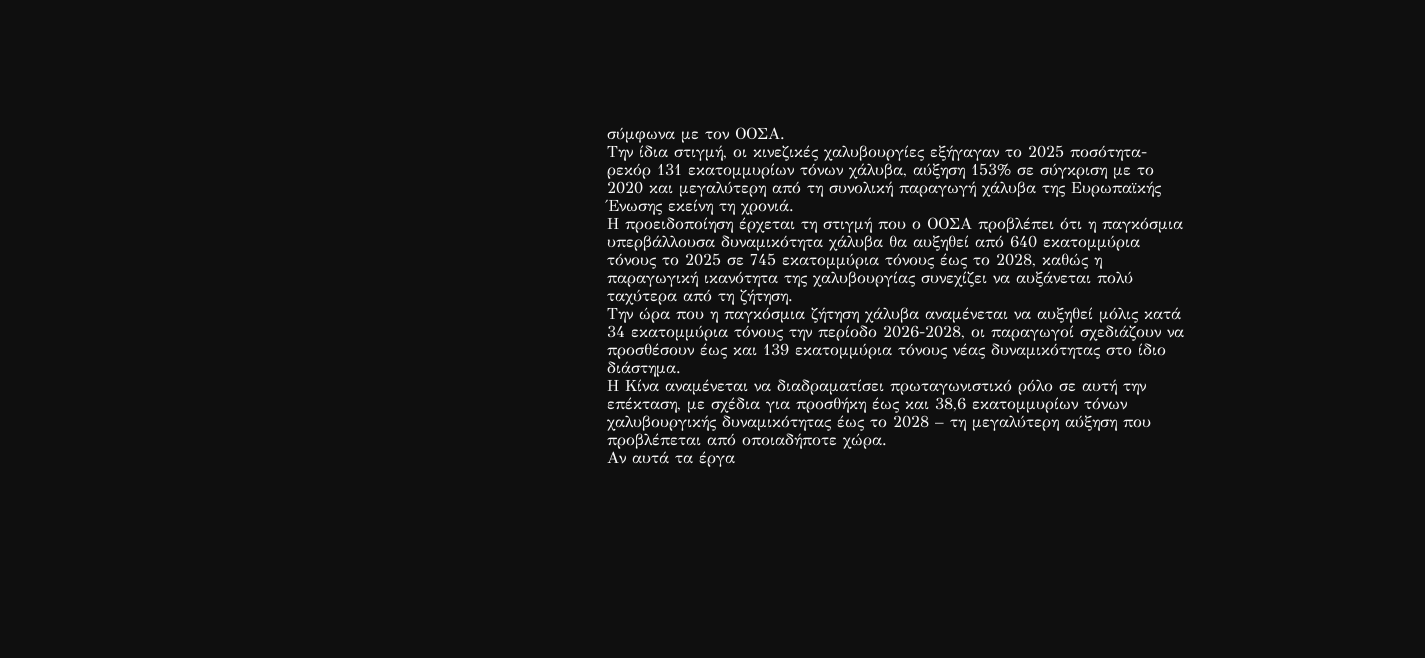σύμφωνα με τον ΟΟΣΑ.
Την ίδια στιγμή, οι κινεζικές χαλυβουργίες εξήγαγαν το 2025 ποσότητα-ρεκόρ 131 εκατομμυρίων τόνων χάλυβα, αύξηση 153% σε σύγκριση με το 2020 και μεγαλύτερη από τη συνολική παραγωγή χάλυβα της Ευρωπαϊκής Ένωσης εκείνη τη χρονιά.
Η προειδοποίηση έρχεται τη στιγμή που ο ΟΟΣΑ προβλέπει ότι η παγκόσμια υπερβάλλουσα δυναμικότητα χάλυβα θα αυξηθεί από 640 εκατομμύρια τόνους το 2025 σε 745 εκατομμύρια τόνους έως το 2028, καθώς η παραγωγική ικανότητα της χαλυβουργίας συνεχίζει να αυξάνεται πολύ ταχύτερα από τη ζήτηση.
Την ώρα που η παγκόσμια ζήτηση χάλυβα αναμένεται να αυξηθεί μόλις κατά 34 εκατομμύρια τόνους την περίοδο 2026-2028, οι παραγωγοί σχεδιάζουν να προσθέσουν έως και 139 εκατομμύρια τόνους νέας δυναμικότητας στο ίδιο διάστημα.
Η Κίνα αναμένεται να διαδραματίσει πρωταγωνιστικό ρόλο σε αυτή την επέκταση, με σχέδια για προσθήκη έως και 38,6 εκατομμυρίων τόνων χαλυβουργικής δυναμικότητας έως το 2028 – τη μεγαλύτερη αύξηση που προβλέπεται από οποιαδήποτε χώρα.
Αν αυτά τα έργα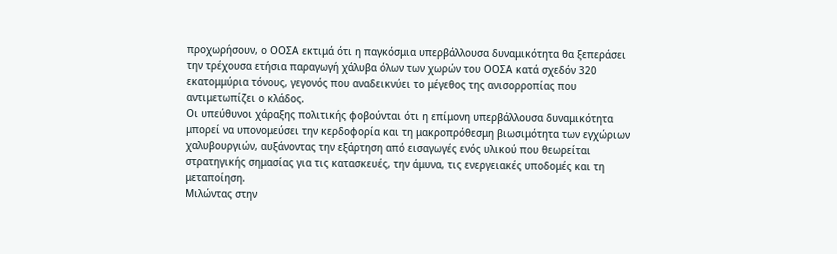προχωρήσουν, ο ΟΟΣΑ εκτιμά ότι η παγκόσμια υπερβάλλουσα δυναμικότητα θα ξεπεράσει την τρέχουσα ετήσια παραγωγή χάλυβα όλων των χωρών του ΟΟΣΑ κατά σχεδόν 320 εκατομμύρια τόνους, γεγονός που αναδεικνύει το μέγεθος της ανισορροπίας που αντιμετωπίζει ο κλάδος.
Οι υπεύθυνοι χάραξης πολιτικής φοβούνται ότι η επίμονη υπερβάλλουσα δυναμικότητα μπορεί να υπονομεύσει την κερδοφορία και τη μακροπρόθεσμη βιωσιμότητα των εγχώριων χαλυβουργιών, αυξάνοντας την εξάρτηση από εισαγωγές ενός υλικού που θεωρείται στρατηγικής σημασίας για τις κατασκευές, την άμυνα, τις ενεργειακές υποδομές και τη μεταποίηση.
Μιλώντας στην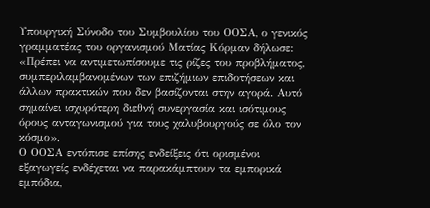Υπουργική Σύνοδο του Συμβουλίου του ΟΟΣΑ, ο γενικός γραμματέας του οργανισμού Ματίας Κόρμαν δήλωσε: «Πρέπει να αντιμετωπίσουμε τις ρίζες του προβλήματος, συμπεριλαμβανομένων των επιζήμιων επιδοτήσεων και άλλων πρακτικών που δεν βασίζονται στην αγορά. Αυτό σημαίνει ισχυρότερη διεθνή συνεργασία και ισότιμους όρους ανταγωνισμού για τους χαλυβουργούς σε όλο τον κόσμο».
Ο ΟΟΣΑ εντόπισε επίσης ενδείξεις ότι ορισμένοι εξαγωγείς ενδέχεται να παρακάμπτουν τα εμπορικά εμπόδια,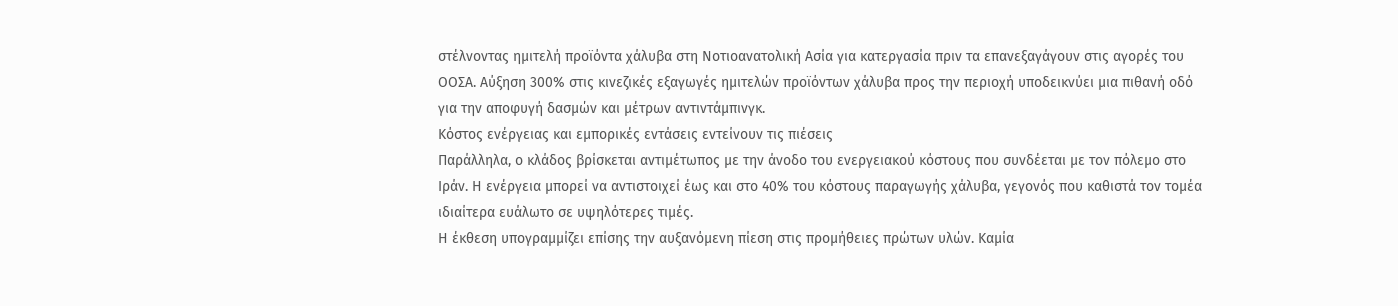στέλνοντας ημιτελή προϊόντα χάλυβα στη Νοτιοανατολική Ασία για κατεργασία πριν τα επανεξαγάγουν στις αγορές του ΟΟΣΑ. Αύξηση 300% στις κινεζικές εξαγωγές ημιτελών προϊόντων χάλυβα προς την περιοχή υποδεικνύει μια πιθανή οδό για την αποφυγή δασμών και μέτρων αντιντάμπινγκ.
Κόστος ενέργειας και εμπορικές εντάσεις εντείνουν τις πιέσεις
Παράλληλα, ο κλάδος βρίσκεται αντιμέτωπος με την άνοδο του ενεργειακού κόστους που συνδέεται με τον πόλεμο στο Ιράν. Η ενέργεια μπορεί να αντιστοιχεί έως και στο 40% του κόστους παραγωγής χάλυβα, γεγονός που καθιστά τον τομέα ιδιαίτερα ευάλωτο σε υψηλότερες τιμές.
Η έκθεση υπογραμμίζει επίσης την αυξανόμενη πίεση στις προμήθειες πρώτων υλών. Καμία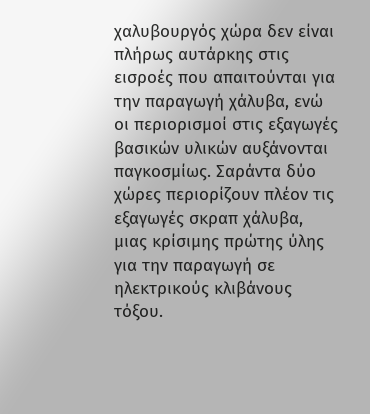χαλυβουργός χώρα δεν είναι πλήρως αυτάρκης στις εισροές που απαιτούνται για την παραγωγή χάλυβα, ενώ οι περιορισμοί στις εξαγωγές βασικών υλικών αυξάνονται παγκοσμίως. Σαράντα δύο χώρες περιορίζουν πλέον τις εξαγωγές σκραπ χάλυβα, μιας κρίσιμης πρώτης ύλης για την παραγωγή σε ηλεκτρικούς κλιβάνους τόξου.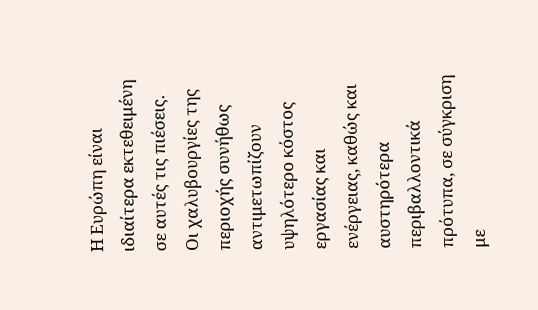Η Ευρώπη είναι ιδιαίτερα εκτεθειμένη σε αυτές τις πιέσεις. Οι χαλυβουργίες της περιοχής συνήθως αντιμετωπίζουν υψηλότερο κόστος εργασίας και ενέργειας, καθώς και αυστηρότερα περιβαλλοντικά πρότυπα, σε σύγκριση με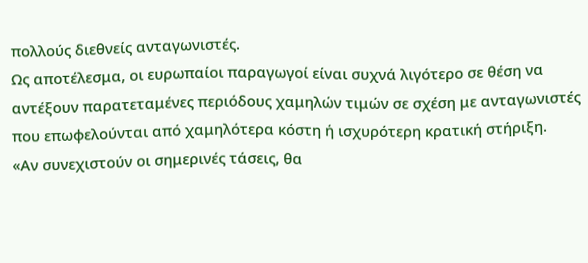πολλούς διεθνείς ανταγωνιστές.
Ως αποτέλεσμα, οι ευρωπαίοι παραγωγοί είναι συχνά λιγότερο σε θέση να αντέξουν παρατεταμένες περιόδους χαμηλών τιμών σε σχέση με ανταγωνιστές που επωφελούνται από χαμηλότερα κόστη ή ισχυρότερη κρατική στήριξη.
«Αν συνεχιστούν οι σημερινές τάσεις, θα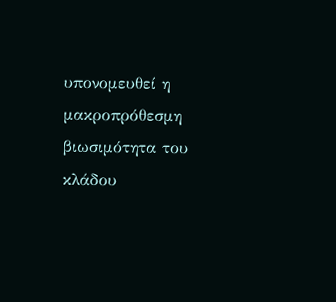υπονομευθεί η μακροπρόθεσμη βιωσιμότητα του κλάδου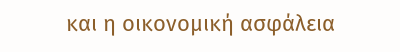και η οικονομική ασφάλεια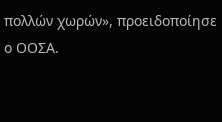πολλών χωρών», προειδοποίησε ο ΟΟΣΑ.